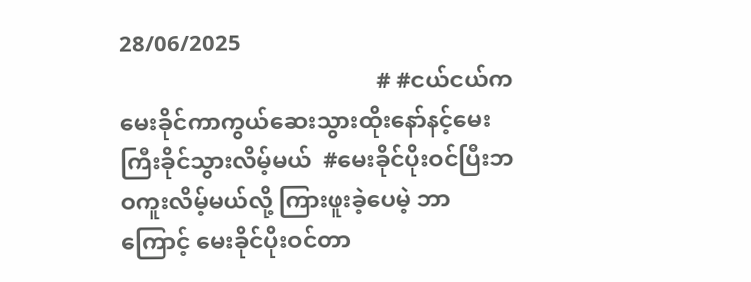28/06/2025
                                             # #ငယ်ငယ်ကမေးခိုင်ကာကွယ်ဆေးသွားထိုးနော်နင့်မေးကြီးခိုင်သွားလိမ့်မယ်  #မေးခိုင်ပိုးဝင်ပြီးဘဝကူးလိမ့်မယ်လို့ ကြားဖူးခဲ့ပေမဲ့ ဘာကြောင့် မေးခိုင်ပိုးဝင်တာ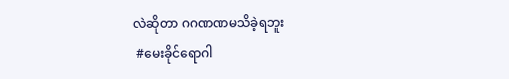လဲဆိုတာ ဂဂဏဏမသိခဲ့ရဘူး
 #မေးခိုင်ရောဂါ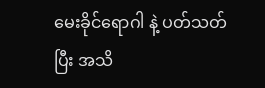မေးခိုင်ရောဂါ နဲ့ ပတ်သတ်ပြီး အသိ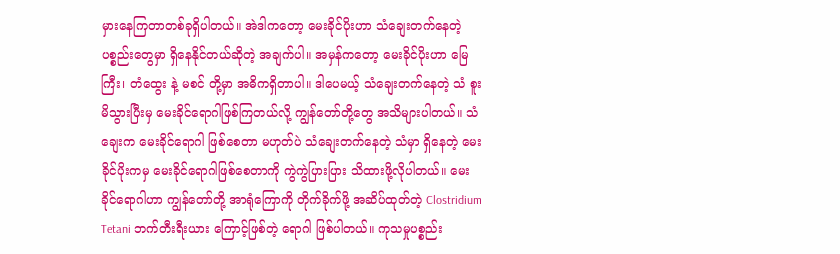မှားနေကြတာတစ်ခုရှိပါတယ်။ အဲဒါကတော့ မေးခိုင်ပိုးဟာ သံချေးတက်နေတဲ့ ပစ္စည်းတွေမှာ ရှိနေနိုင်တယ်ဆိုတဲ့ အချက်ပါ။ အမှန်ကတော့ မေးခိုင်ပိုးဟာ မြေကြီး၊ တံထွေး နဲ့ မစင် တို့မှာ အဓိကရှိတာပါ။ ဒါပေမယ့် သံချေးတက်နေတဲ့ သံ စူးမိသွားပြီးမှ မေးခိုင်ရောဂါဖြစ်ကြတယ်လို့ ကျွန်တော်တို့တွေ အသိများပါတယ်။ သံချေးက မေးခိုင်ရောဂါ ဖြစ်စေတာ မဟုတ်ပဲ သံချေးတက်နေတဲ့ သံမှာ ရှိနေတဲ့ မေးခိုင်ပိုးကမှ မေးခိုင်ရောဂါဖြစ်စေတာကို ကွဲကွဲပြားပြား သိထားဖို့လိုပါတယ်။ မေးခိုင်ရောဂါဟာ ကျွန်တော်တို့ အာရုံကြောကို တိုက်ခိုက်ဖို့ အဆိပ်ထုတ်တဲ့ Clostridium Tetani ဘက်တီးရီးယား ကြောင့်ဖြစ်တဲ့ ရောဂါ ဖြစ်ပါတယ်။ ကုသမှုပစ္စည်း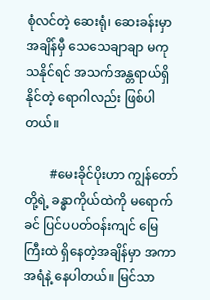စုံလင်တဲ့ ဆေးရုံ၊ ဆေးခန်းမှာ အချိန်မှီ သေသေချာချာ မကုသနိုင်ရင် အသက်အန္တရာယ်ရှိနိုင်တဲ့ ရောဂါလည်း ဖြစ်ပါတယ်။

        #မေးခိုင်ပိုးဟာ ကျွန်တော်တို့ရဲ့ ခန္ဓာကိုယ်ထဲကို မရောက်ခင် ပြင်ပပတ်ဝန်းကျင် မြေကြီးထဲ ရှိနေတဲ့အချိန်မှာ အကာအရံနဲ့ နေပါတယ်။ မြင်သာ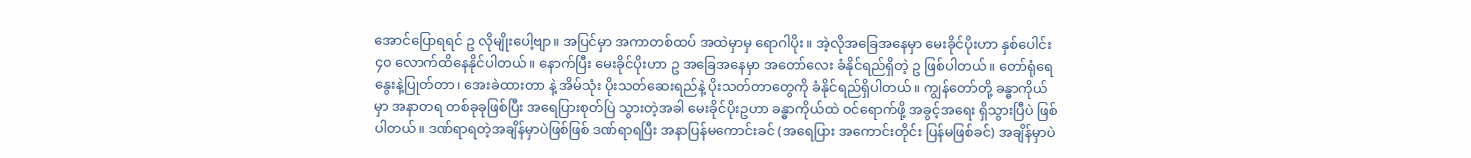အောင်ပြောရရင် ဥ လိုမျိုးပေါ့ဗျာ။ အပြင်မှာ အကာတစ်ထပ် အထဲမှာမှ ရောဂါပိုး။ အဲ့လိုအခြေအနေမှာ မေးခိုင်ပိုးဟာ နှစ်ပေါင်း ၄၀ လောက်ထိနေနိုင်ပါတယ်။ နောက်ပြီး မေးခိုင်ပိုးဟာ ဥ အခြေအနေမှာ အတော်လေး ခံနိုင်ရည်ရှိတဲ့ ဥ ဖြစ်ပါတယ်။ တော်ရုံရေနွေးနဲ့ပြုတ်တာ၊ အေးခဲထားတာ နဲ့ အိမ်သုံး ပိုးသတ်ဆေးရည်နဲ့ ပိုးသတ်တာတွေကို ခံနိုင်ရည်ရှိပါတယ်။ ကျွန်တော်တို့ ခန္ဓာကိုယ်မှာ အနာတရ တစ်ခုခုဖြစ်ပြီး အရေပြားစုတ်ပြဲ သွားတဲ့အခါ မေးခိုင်ပိုးဥဟာ ခန္ဓာကိုယ်ထဲ ဝင်ရောက်ဖို့ အခွင့်အရေး ရှိသွားပြီပဲ ဖြစ်ပါတယ်။ ဒဏ်ရာရတဲ့အချိန်မှာပဲဖြစ်ဖြစ် ဒဏ်ရာရပြီး အနာပြန်မကောင်းခင် (အရေပြား အကောင်းတိုင်း ပြန်မဖြစ်ခင်) အချိန်မှာပဲ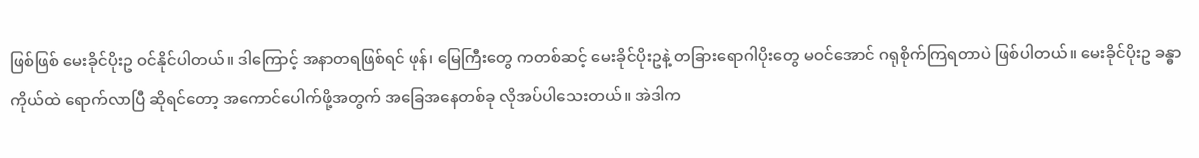ဖြစ်ဖြစ် မေးခိုင်ပိုးဥ ဝင်နိုင်ပါတယ်။ ဒါကြောင့် အနာတရဖြစ်ရင် ဖုန်၊ မြေကြီးတွေ ကတစ်ဆင့် မေးခိုင်ပိုးဥနဲ့ တခြားရောဂါပိုးတွေ မဝင်အောင် ဂရုစိုက်ကြရတာပဲ ဖြစ်ပါတယ်။ မေးခိုင်ပိုးဥ ခန္ဓာကိုယ်ထဲ ရောက်လာပြီ ဆိုရင်တော့ အကောင်ပေါက်ဖို့အတွက် အခြေအနေတစ်ခု လိုအပ်ပါသေးတယ်။ အဲဒါက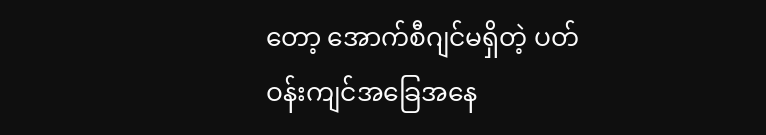တော့ အောက်စီဂျင်မရှိတဲ့ ပတ်ဝန်းကျင်အခြေအနေ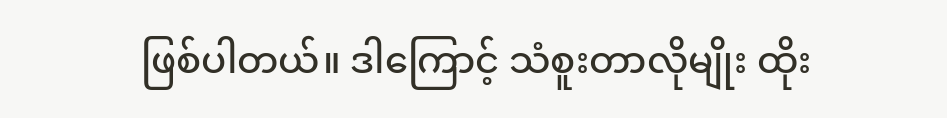ဖြစ်ပါတယ်။ ဒါကြောင့် သံစူးတာလိုမျိုး ထိုး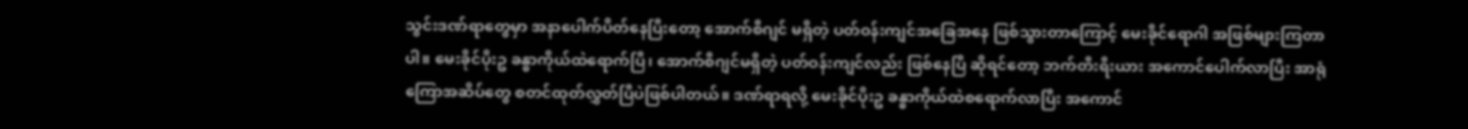သွင်းဒဏ်ရာတွေမှာ အနာပေါက်ပိတ်နေပြီးတော့ အောက်စီဂျင် မရှိတဲ့ ပတ်ဝန်းကျင်အခြေအနေ ဖြစ်သွားတာကြောင့် မေးခိုင်ရောဂါ အဖြစ်များကြတာပါ။ မေးခိုင်ပိုးဥ ခန္ဓာကိုယ်ထဲရောက်ပြီ၊ အောက်စီဂျင်မရှိတဲ့ ပတ်ဝန်းကျင်လည်း ဖြစ်နေပြီ ဆိုရင်တော့ ဘက်တီးရီးယား အကောင်ပေါက်လာပြီး အာရုံကြောအဆိပ်တွေ စတင်ထုတ်လွှတ်ပြီပဲဖြစ်ပါတယ်။ ဒဏ်ရာရလို့ မေးခိုင်ပိုးဥ ခန္ဓာကိုယ်ထဲစရောက်လာပြီး အကောင်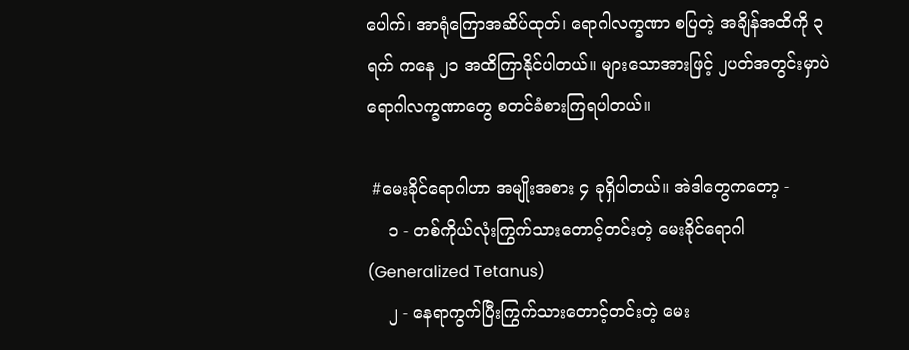ပေါက်၊ အာရုံကြောအဆိပ်ထုတ်၊ ရောဂါလက္ခဏာ စပြတဲ့ အချိန်အထိကို ၃ရက် ကနေ ၂၁ အထိကြာနိုင်ပါတယ်။ များသောအားဖြင့် ၂ပတ်အတွင်းမှာပဲ ရောဂါလက္ခဏာတွေ စတင်ခံစားကြရပါတယ်။

 #မေးခိုင်ရောဂါဟာ အမျိုးအစား ၄ ခုရှိပါတယ်။ အဲဒါတွေကတော့ -
    ၁ - တစ်ကိုယ်လုံးကြွက်သားတောင့်တင်းတဲ့ မေးခိုင်ရောဂါ (Generalized Tetanus)
    ၂ - နေရာကွက်ပြီးကြွက်သားတောင့်တင်းတဲ့ မေး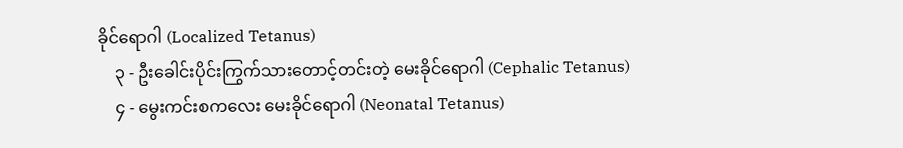ခိုင်ရောဂါ (Localized Tetanus)
    ၃ - ဦးခေါင်းပိုင်းကြွက်သားတောင့်တင်းတဲ့ မေးခိုင်ရောဂါ (Cephalic Tetanus)
    ၄ - မွေးကင်းစကလေး မေးခိုင်ရောဂါ (Neonatal Tetanus)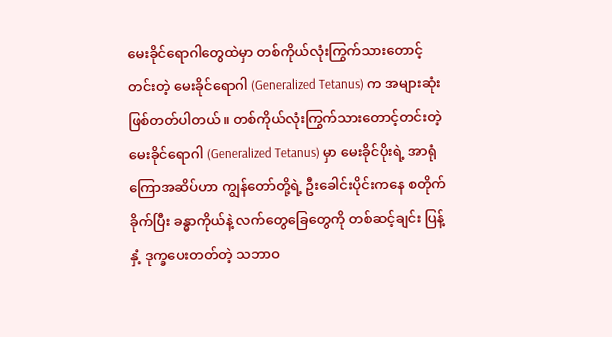မေးခိုင်ရောဂါတွေထဲမှာ တစ်ကိုယ်လုံးကြွက်သားတောင့်တင်းတဲ့ မေးခိုင်ရောဂါ (Generalized Tetanus) က အများဆုံးဖြစ်တတ်ပါတယ်။ တစ်ကိုယ်လုံးကြွက်သားတောင့်တင်းတဲ့ မေးခိုင်ရောဂါ (Generalized Tetanus) မှာ မေးခိုင်ပိုးရဲ့ အာရုံကြောအဆိပ်ဟာ ကျွန်တော်တို့ရဲ့ ဦးခေါင်းပိုင်းကနေ စတိုက်ခိုက်ပြီး ခန္ဓာကိုယ်နဲ့ လက်တွေခြေတွေကို တစ်ဆင့်ချင်း ပြန့်နှံ့ ဒုက္ခပေးတတ်တဲ့ သဘာဝ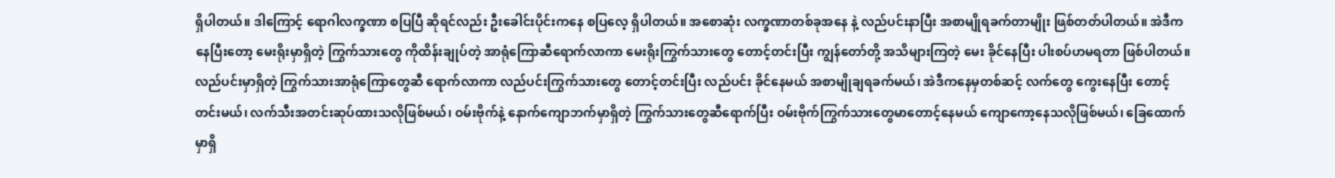ရှိပါတယ်။ ဒါကြောင့် ရောဂါလက္ခဏာ စပြပြီ ဆိုရင်လည်း ဦးခေါင်းပိုင်းကနေ စပြလေ့ ရှိပါတယ်။ အစောဆုံး လက္ခဏာတစ်ခုအနေ နဲ့ လည်ပင်းနာပြီး အစာမျိုရခက်တာမျိုး ဖြစ်တတ်ပါတယ်။ အဲဒီကနေပြီးတော့ မေးရိုးမှာရှိတဲ့ ကြွက်သားတွေ ကိုထိန်းချုပ်တဲ့ အာရုံကြောဆီရောက်လာကာ မေးရိုးကြွက်သားတွေ တောင့်တင်းပြီး ကျွန်တော်တို့ အသိများကြတဲ့ မေး ခိုင်နေပြီး ပါးစပ်ဟမရတာ ဖြစ်ပါတယ်။ လည်ပင်းမှာရှိတဲ့ ကြွက်သားအာရုံကြောတွေဆီ ရောက်လာကာ လည်ပင်းကြွက်သားတွေ တောင့်တင်းပြီး လည်ပင်း ခိုင်နေမယ် အစာမျိုချရခက်မယ်၊ အဲဒီကနေမှတစ်ဆင့် လက်တွေ ကွေးနေပြီး တောင့်တင်းမယ်၊ လက်သီးအတင်းဆုပ်ထားသလိုဖြစ်မယ်၊ ဝမ်းဗိုက်နဲ့ နောက်ကျောဘက်မှာရှိတဲ့ ကြွက်သားတွေဆီရောက်ပြီး ဝမ်းဗိုက်ကြွက်သားတွေမာတောင့်နေမယ် ကျောကော့နေသလိုဖြစ်မယ်၊ ခြေထောက်မှာရှိ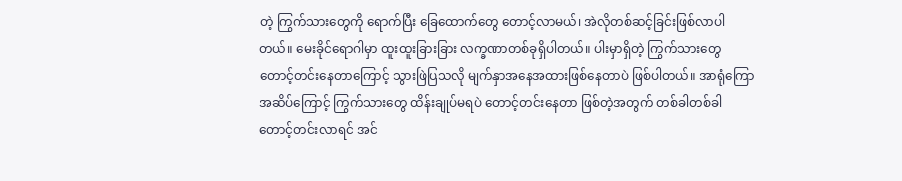တဲ့ ကြွက်သားတွေကို ရောက်ပြီး ခြေထောက်တွေ တောင့်လာမယ်၊ အဲလိုတစ်ဆင့်ခြင်းဖြစ်လာပါတယ်။ မေးခိုင်ရောဂါမှာ ထူးထူးခြားခြား လက္ခဏာတစ်ခုရှိပါတယ်။ ပါးမှာရှိတဲ့ ကြွက်သားတွေ တောင့်တင်းနေတာကြောင့် သွားဖြဲပြသလို မျက်နှာအနေအထားဖြစ်နေတာပဲ ဖြစ်ပါတယ်။ အာရုံကြောအဆိပ်ကြောင့် ကြွက်သားတွေ ထိန်းချုပ်မရပဲ တောင့်တင်းနေတာ ဖြစ်တဲ့အတွက် တစ်ခါတစ်ခါ တောင့်တင်းလာရင် အင်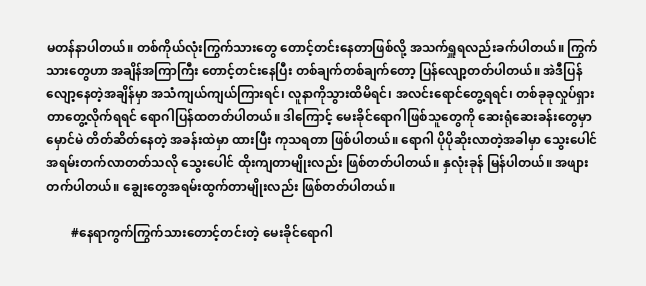မတန်နာပါတယ်။ တစ်ကိုယ်လုံးကြွက်သားတွေ တောင့်တင်းနေတာဖြစ်လို့ အသက်ရှူရလည်းခက်ပါတယ်။ ကြွက်သားတွေဟာ အချိန်အကြာကြီး တောင့်တင်းနေပြီး တစ်ချက်တစ်ချက်တော့ ပြန်လျော့တတ်ပါတယ်။ အဲဒီပြန်လျော့နေတဲ့အချိန်မှာ အသံကျယ်ကျယ်ကြားရင်၊ လူနာကိုသွားထိမိရင်၊ အလင်းရောင်တွေ့ရရင်၊ တစ်ခုခုလှုပ်ရှားတာတွေ့လိုက်ရရင် ရောဂါပြန်ထတတ်ပါတယ်။ ဒါကြောင့် မေးခိုင်ရောဂါဖြစ်သူတွေကို ဆေးရုံဆေးခန်းတွေမှာ မှောင်မဲ တိတ်ဆိတ်နေတဲ့ အခန်းထဲမှာ ထားပြီး ကုသရတာ ဖြစ်ပါတယ်။ ရောဂါ ပိုပိုဆိုးလာတဲ့အခါမှာ သွေးပေါင် အရမ်းတက်လာတတ်သလို သွေးပေါင် ထိုးကျတာမျိုးလည်း ဖြစ်တတ်ပါတယ်။ နှလုံးခုန် မြန်ပါတယ်။ အဖျားတက်ပါတယ်။ ချွေးတွေအရမ်းထွက်တာမျိုးလည်း ဖြစ်တတ်ပါတယ်။

        #နေရာကွက်ကြွက်သားတောင့်တင်းတဲ့ မေးခိုင်ရောဂါ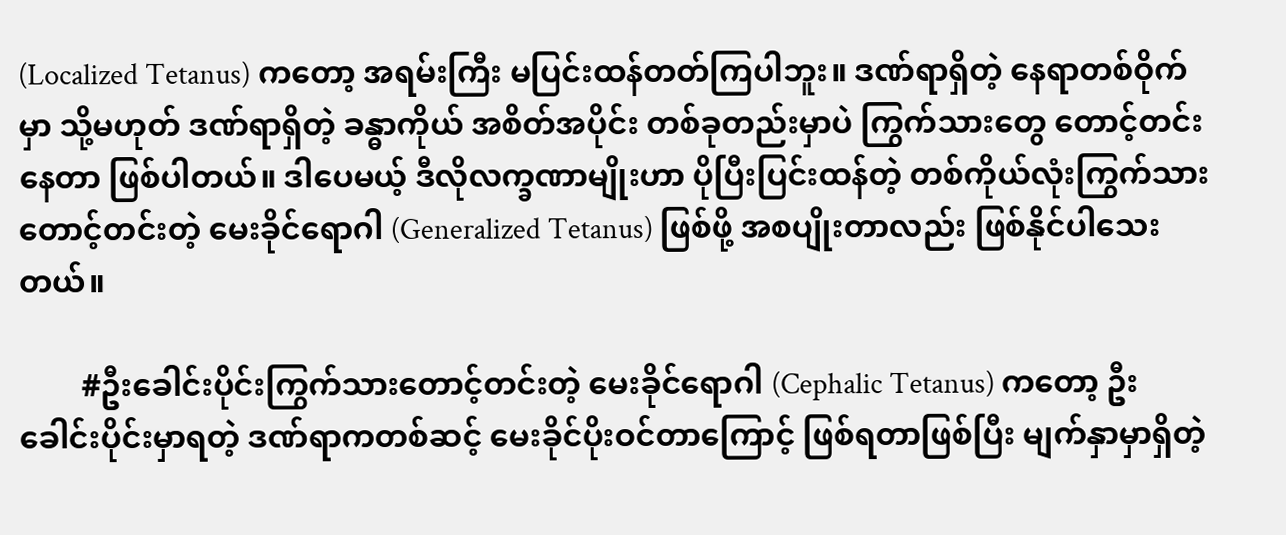(Localized Tetanus) ကတော့ အရမ်းကြီး မပြင်းထန်တတ်ကြပါဘူး။ ဒဏ်ရာရှိတဲ့ နေရာတစ်ဝိုက်မှာ သို့မဟုတ် ဒဏ်ရာရှိတဲ့ ခန္ဓာကိုယ် အစိတ်အပိုင်း တစ်ခုတည်းမှာပဲ ကြွက်သားတွေ တောင့်တင်းနေတာ ဖြစ်ပါတယ်။ ဒါပေမယ့် ဒီလိုလက္ခဏာမျိုးဟာ ပိုပြီးပြင်းထန်တဲ့ တစ်ကိုယ်လုံးကြွက်သားတောင့်တင်းတဲ့ မေးခိုင်ရောဂါ (Generalized Tetanus) ဖြစ်ဖို့ အစပျိုးတာလည်း ဖြစ်နိုင်ပါသေးတယ်။

        #ဦးခေါင်းပိုင်းကြွက်သားတောင့်တင်းတဲ့ မေးခိုင်ရောဂါ (Cephalic Tetanus) ကတော့ ဦးခေါင်းပိုင်းမှာရတဲ့ ဒဏ်ရာကတစ်ဆင့် မေးခိုင်ပိုးဝင်တာကြောင့် ဖြစ်ရတာဖြစ်ပြီး မျက်နှာမှာရှိတဲ့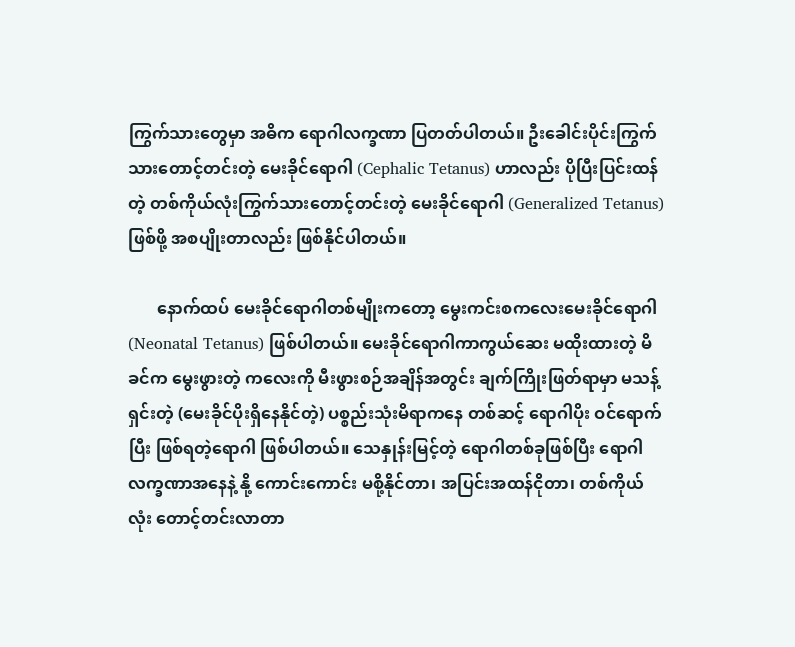ကြွက်သားတွေမှာ အဓိက ရောဂါလက္ခဏာ ပြတတ်ပါတယ်။ ဦးခေါင်းပိုင်းကြွက်သားတောင့်တင်းတဲ့ မေးခိုင်ရောဂါ (Cephalic Tetanus) ဟာလည်း ပိုပြီးပြင်းထန်တဲ့ တစ်ကိုယ်လုံးကြွက်သားတောင့်တင်းတဲ့ မေးခိုင်ရောဂါ (Generalized Tetanus) ဖြစ်ဖို့ အစပျိုးတာလည်း ဖြစ်နိုင်ပါတယ်။

       နောက်ထပ် မေးခိုင်ရောဂါတစ်မျိုးကတော့ မွေးကင်းစကလေးမေးခိုင်ရောဂါ (Neonatal Tetanus) ဖြစ်ပါတယ်။ မေးခိုင်ရောဂါကာကွယ်ဆေး မထိုးထားတဲ့ မိခင်က မွေးဖွားတဲ့ ကလေးကို မီးဖွားစဉ်အချိန်အတွင်း ချက်ကြိုးဖြတ်ရာမှာ မသန့်ရှင်းတဲ့ (မေးခိုင်ပိုးရှိနေနိုင်တဲ့) ပစ္စည်းသုံးမိရာကနေ တစ်ဆင့် ရောဂါပိုး ဝင်ရောက်ပြီး ဖြစ်ရတဲ့ရောဂါ ဖြစ်ပါတယ်။ သေနှုန်းမြင့်တဲ့ ရောဂါတစ်ခုဖြစ်ပြီး ရောဂါလက္ခဏာအနေနဲ့ နို့ ကောင်းကောင်း မစို့နိုင်တာ၊ အပြင်းအထန်ငိုတာ၊ တစ်ကိုယ်လုံး တောင့်တင်းလာတာ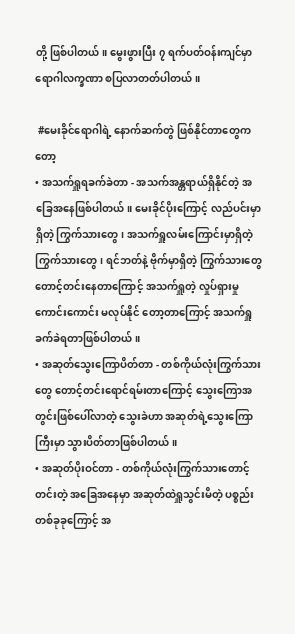တို့ ဖြစ်ပါတယ်။ မွေးဖွားပြီး ၇ ရက်ပတ်ဝန်းကျင်မှာ ရောဂါလက္ခဏာ စပြလာတတ်ပါတယ်။

 #မေးခိုင်ရောဂါရဲ့ နောက်ဆက်တွဲ ဖြစ်နိုင်တာတွေကတော့
• အသက်ရှူရခက်ခဲတာ - အသက်အန္တရာယ်ရှိနိုင်တဲ့ အခြေအနေဖြစ်ပါတယ်။ မေးခိုင်ပိုးကြောင့် လည်ပင်းမှာရှိတဲ့ ကြွက်သားတွေ၊ အသက်ရှူလမ်းကြောင်းမှာရှိတဲ့ ကြွက်သားတွေ၊ ရင်ဘတ်နဲ့ ဗိုက်မှာရှိတဲ့ ကြွက်သားတွေ တောင့်တင်းနေတာကြောင့် အသက်ရှူတဲ့ လှုပ်ရှားမှု ကောင်းကောင်း မလုပ်နိုင် တော့တာကြောင့် အသက်ရှူခက်ခဲရတာဖြစ်ပါတယ်။
• အဆုတ်သွေးကြောပိတ်တာ - တစ်ကိုယ်လုံးကြွက်သားတွေ တောင့်တင်းရောင်ရမ်းတာကြောင့် သွေးကြောအတွင်းဖြစ်ပေါ်လာတဲ့ သွေးခဲဟာ အဆုတ်ရဲ့သွေးကြောကြီးမှာ သွားပိတ်တာဖြစ်ပါတယ်။
• အဆုတ်ပိုးဝင်တာ - တစ်ကိုယ်လုံးကြွက်သားတောင့်တင်းတဲ့ အခြေအနေမှာ အဆုတ်ထဲရှူသွင်းမိတဲ့ ပစ္စည်းတစ်ခုခုကြောင့် အ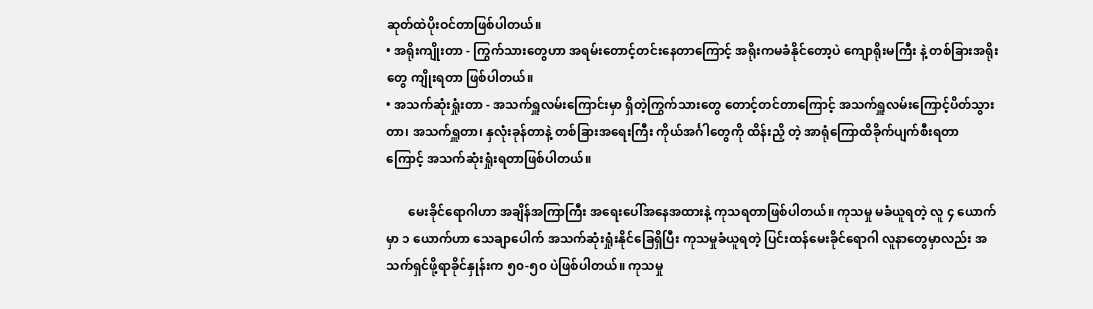ဆုတ်ထဲပိုးဝင်တာဖြစ်ပါတယ်။
• အရိုးကျိုးတာ - ကြွက်သားတွေဟာ အရမ်းတောင့်တင်းနေတာကြောင့် အရိုးကမခံနိုင်တော့ပဲ ကျောရိုးမကြီး နဲ့ တစ်ခြားအရိုးတွေ ကျိုးရတာ ဖြစ်ပါတယ်။
• အသက်ဆုံးရှုံးတာ - အသက်ရှူလမ်းကြောင်းမှာ ရှိတဲ့ကြွက်သားတွေ တောင့်တင်တာကြောင့် အသက်ရှူလမ်းကြောင့်ပိတ်သွားတာ၊ အသက်ရှူတာ၊ နှလုံးခုန်တာနဲ့ တစ်ခြားအရေးကြီး ကိုယ်အင်္ဂါတွေကို ထိန်းညှိ တဲ့ အာရုံကြောထိခိုက်ပျက်စီးရတာ ကြောင့် အသက်ဆုံးရှုံးရတာဖြစ်ပါတယ်။

       မေးခိုင်ရောဂါဟာ အချိန်အကြာကြီး အရေးပေါ်အနေအထားနဲ့ ကုသရတာဖြစ်ပါတယ်။ ကုသမှု မခံယူရတဲ့ လူ ၄ ယောက်မှာ ၁ ယောက်ဟာ သေချာပေါက် အသက်ဆုံးရှုံးနိုင်ခြေရှိပြီး ကုသမှုခံယူရတဲ့ ပြင်းထန်မေးခိုင်ရောဂါ လူနာတွေမှာလည်း အသက်ရှင်ဖို့ရာခိုင်နှုန်းက ၅၀-၅၀ ပဲဖြစ်ပါတယ်။ ကုသမှု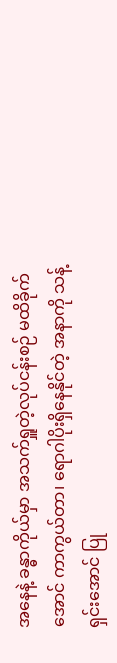အနေနဲ့ ခန္ဓာကိုယ်မှာ အသက်ရှူတဲ့လုပ်ငန်းစဉ် မထိခိုက်အောင် ကာကွယ်တာ၊ ရောဂါပိုးရှိနေနိုင်တဲ့ အနာကို သန့်ရှင်းအောင် ပြု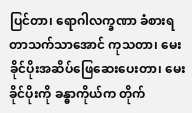ပြင်တာ၊ ရောဂါလက္ခဏာ ခံစားရတာသက်သာအောင် ကုသတာ၊ မေးခိုင်ပိုးအဆိပ်ဖြေဆေးပေးတာ၊ မေးခိုင်ပိုးကို ခန္ဓာကိုယ်က တိုက်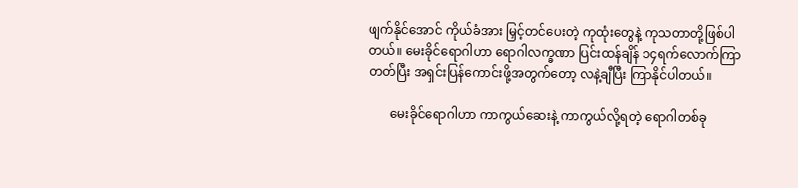ဖျက်နိုင်အောင် ကိုယ်ခံအား မြှင့်တင်ပေးတဲ့ ကုထုံးတွေနဲ့ ကုသတာတို့ဖြစ်ပါတယ်။ မေးခိုင်ရောဂါဟာ ရောဂါလက္ခဏာ ပြင်းထန်ချိန် ၁၄ရက်လောက်ကြာတတ်ပြီး အရှင်းပြန်ကောင်းဖို့အတွက်တော့ လနဲ့ချီပြီး ကြာနိုင်ပါတယ်။

       မေးခိုင်ရောဂါဟာ ကာကွယ်ဆေးနဲ့ ကာကွယ်လို့ရတဲ့ ရောဂါတစ်ခု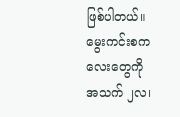ဖြစ်ပါတယ်။ မွေးကင်းစကလေးတွေကို အသက် ၂လ၊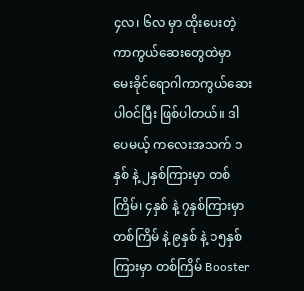၄လ၊ ၆လ မှာ ထိုးပေးတဲ့ ကာကွယ်ဆေးတွေထဲမှာ မေးခိုင်ရောဂါကာကွယ်ဆေးပါဝင်ပြီး ဖြစ်ပါတယ်။ ဒါပေမယ့် ကလေးအသက် ၁နှစ် နဲ့ ၂နှစ်ကြားမှာ တစ်ကြိမ်၊ ၄နှစ် နဲ့ ၇နှစ်ကြားမှာတစ်ကြိမ် နဲ့ ၉နှစ် နဲ့ ၁၅နှစ်ကြားမှာ တစ်ကြိမ် Booster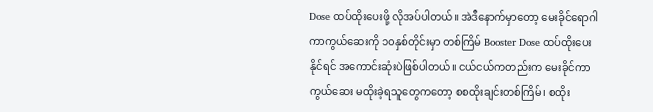Dose ထပ်ထိုးပေးဖို့ လိုအပ်ပါတယ်။ အဲဒီနောက်မှာတော့ မေးခိုင်ရောဂါကာကွယ်ဆေးကို ၁၀နှစ်တိုင်းမှာ တစ်ကြိမ် Booster Dose ထပ်ထိုးပေးနိုင်ရင် အကောင်းဆုံးပဲဖြစ်ပါတယ်။ ငယ်ငယ်ကတည်းက မေးခိုင်ကာကွယ်ဆေး မထိုးခဲ့ရသူတွေကတော့ စစထိုးချင်းတစ်ကြိမ်၊ စထိုး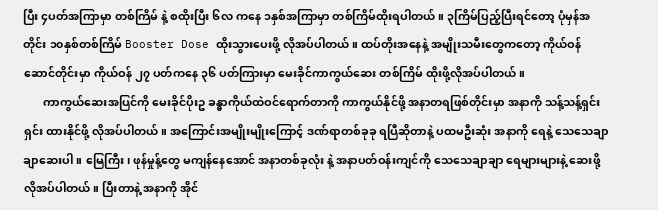ပြီး ၄ပတ်အကြာမှာ တစ်ကြိမ် နဲ့ စထိုးပြီး ၆လ ကနေ ၁နှစ်အကြာမှာ တစ်ကြိမ်ထိုးရပါတယ်။ ၃ကြိမ်ပြည့်ပြီးရင်တော့ ပုံမှန်အတိုင်း ၁၀နှစ်တစ်ကြိမ် Booster Dose ထိုးသွားပေးဖို့ လိုအပ်ပါတယ်။ ထပ်တိုးအနေနဲ့ အမျိုးသမီးတွေကတော့ ကိုယ်ဝန်ဆောင်တိုင်းမှာ ကိုယ်ဝန် ၂၇ ပတ်ကနေ ၃၆ ပတ်ကြားမှာ မေးခိုင်ကာကွယ်ဆေး တစ်ကြိမ် ထိုးဖို့လိုအပ်ပါတယ်။
       ကာကွယ်ဆေးအပြင်ကို မေးခိုင်ပိုးဥ ခန္ဓာကိုယ်ထဲဝင်ရောက်တာကို ကာကွယ်နိုင်ဖို့ အနာတရဖြစ်တိုင်းမှာ အနာကို သန့်သန့်ရှင်းရှင်း ထားနိုင်ဖို့ လိုအပ်ပါတယ်။ အကြောင်းအမျိုးမျိုးကြောင့် ဒဏ်ရာတစ်ခုခု ရပြီဆိုတာနဲ့ ပထမဦးဆုံး အနာကို ရေနဲ့ သေသေချာချာဆေးပါ။ မြေကြီး၊ ဖုန်မှုန့်တွေ မကျန်နေအောင် အနာတစ်ခုလုံး နဲ့ အနာပတ်ဝန်းကျင်ကို သေသေချာချာ ရေများများနဲ့ ဆေးဖို့ လိုအပ်ပါတယ်။ ပြီးတာနဲ့ အနာကို အိုင်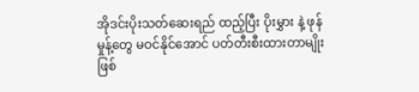အိုဒင်းပိုးသတ်ဆေးရည် ထည့်ပြီး ပိုးမွှား နဲ့ ဖုန်မှုန့်တွေ မဝင်နိုင်အောင် ပတ်တီးစီးထားတာမျိုးဖြစ်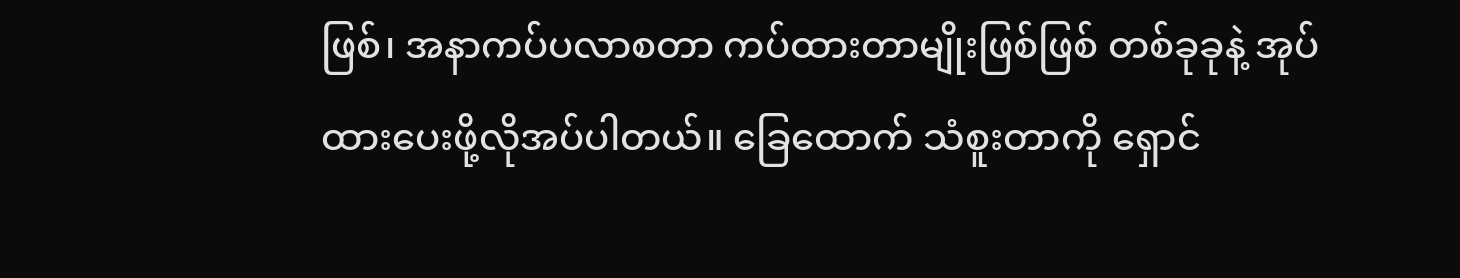ဖြစ်၊ အနာကပ်ပလာစတာ ကပ်ထားတာမျိုးဖြစ်ဖြစ် တစ်ခုခုနဲ့ အုပ်ထားပေးဖို့လိုအပ်ပါတယ်။ ခြေထောက် သံစူးတာကို ရှောင်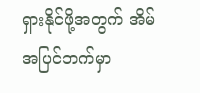ရှားနိုင်ဖို့အတွက် အိမ်အပြင်ဘက်မှာ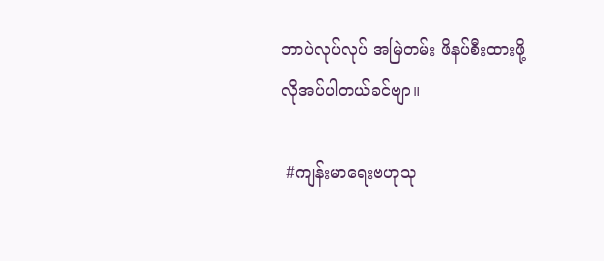ဘာပဲလုပ်လုပ် အမြဲတမ်း ဖိနပ်စီးထားဖို့ လိုအပ်ပါတယ်ခင်ဗျာ။

 #ကျန်းမာရေးဗဟုသု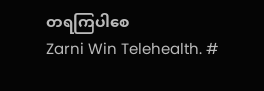တရကြပါစေ
Zarni Win Telehealth. #